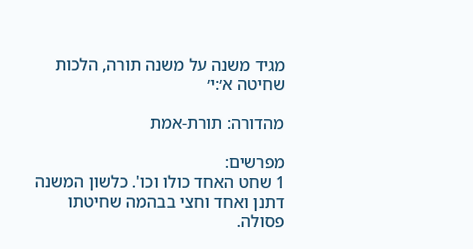מגיד משנה על משנה תורה, הלכות שחיטה א׳:י׳

מהדורה: תורת-אמת

מפרשים:
1 שחט האחד כולו וכו'. כלשון המשנה דתנן ואחד וחצי בבהמה שחיטתו פסולה.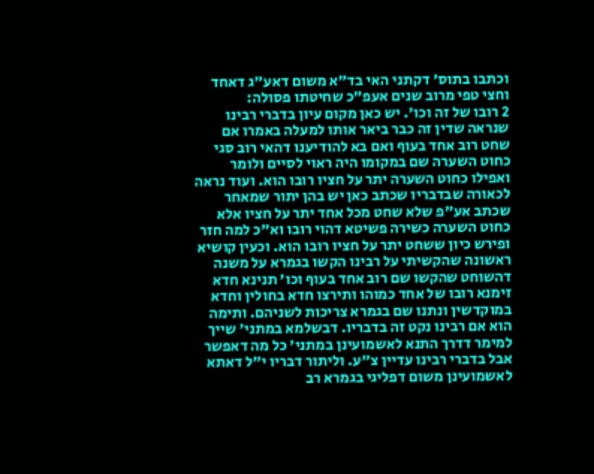וכתבו בתוס' דקתני האי בד"א משום דאע"ג דאחד וחצי טפי מרוב שנים אעפ"כ שחיטתו פסולה:
2 רובו של זה וכו'. יש כאן מקום עיון בדברי רבינו שנראה שדין זה כבר ביאר אותו למעלה באמרו אם שחט רוב אחד בעוף ואם בא להודיענו דהאי רוב סגי כחוט השערה שם במקומו היה ראוי לסיים ולומר ואפילו כחוט השערה יתר על חציו רובו הוא. ועוד נראה לכאורה שבדבריו שכתב כאן יש בהן יתור שמאחר שכתב אע"פ שלא שחט מכל אחד יתר על חציו אלא כחוט השערה כשירה פשיטא דהוי רובו וא"כ למה חזר ופירש כיון ששחט יתר על חציו רובו הוא. וכעין קושיא ראשונה שהקשיתי על רבינו הקשו בגמרא על משנה דהשוחט שהקשו שם רוב אחד בעוף וכו' תנינא חדא זימנא רובו של אחד כמוהו ותירצו חדא בחולין וחדא במוקדשין ונתנו שם בגמרא צריכות לשניהם. ותימה הוא אם רבינו נקט זה בדבריו. דבשלמא במתני' שייך למימר דדרך התנא לאשמועינן במתני' כל מה דאפשר אבל בדברי רבינו עדיין צ"ע. וליתור דבריו י"ל דאתא לאשמועינן משום דפליגי בגמרא רב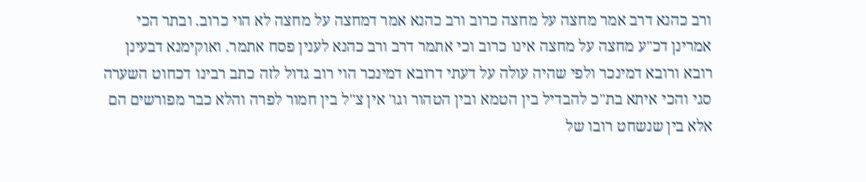ורב כהנא דרב אמר מחצה על מחצה כרוב ורב כהנא אמר דמחצה על מחצה לא הוי כרוב. ובתר הכי אמרינן דכ"ע מחצה על מחצה אינו כרוב וכי אתמר דרב ורב כהנא לענין פסח אתמר. ואוקימנא דבעינן רובא ורובא דמינכר ולפי שהיה עולה על דעתי דרובא דמינכר הוי רוב גדול לזה כתב רבינו דכחוט השערה סגי והכי איתא בת"כ להבדיל בין הטמא ובין הטהור וגו' אין צ"ל בין חמור לפרה והלא כבר מפורשים הם אלא בין שנשחט רובו של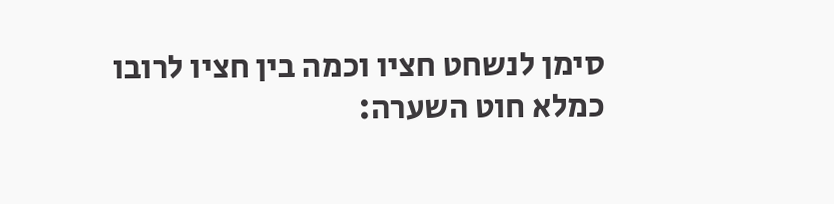סימן לנשחט חציו וכמה בין חציו לרובו כמלא חוט השערה: